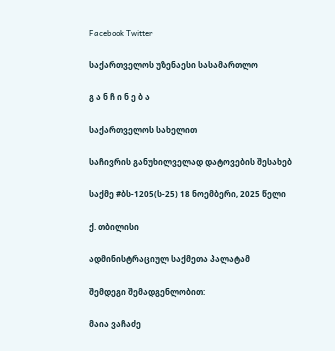Facebook Twitter

საქართველოს უზენაესი სასამართლო

გ ა ნ ჩ ი ნ ე ბ ა

საქართველოს სახელით

საჩივრის განუხილველად დატოვების შესახებ

საქმე #ბს-1205(ს-25) 18 ნოემბერი, 2025 წელი

ქ. თბილისი

ადმინისტრაციულ საქმეთა პალატამ

შემდეგი შემადგენლობით:

მაია ვაჩაძე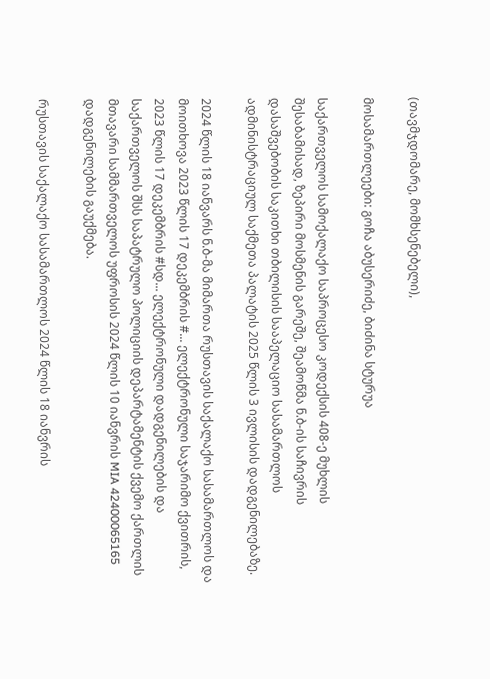(თავმჯდომარე, მომხსენებელი),

მოსამართლეები: გოჩა აბუსერიძე, ბიძინა სტურუა

საქართველოს სამოქალაქო საპროცესო კოდექსის 408-ე მუხლის შესაბამისად, ზეპირი მოსმენის გარეშე, შეამოწმა ნ.ბ-ის საჩივრის დასაშვებობის საკითხი თბილისის სააპელაციო სასამართლოს ადმინისტრაციულ საქმეთა პალატის 2025 წლის 3 ივლისის დადგენილებაზე.

2024 წლის 18 იანვარს ნ.ბ-მა მიმართა რუსთავის საქალაქო სასამართლოს და მოითხოვა 2023 წლის 17 დეკემბრის #... ელექტრონული საჯარიმო ქვითრის, 2023 წლის 17 დეკემბრის #სდ... ელექტრონული დადგენილების და საქართველოს შსს საპატრულო პოლიციის დეპარტამენტის ქვემო ქართლის მთავარი სამმართველოს უფროსის 2024 წლის 10 იანვრის MIA 42400065165 დადგენილების გაუქმება.

რუსთავის საქალაქო სასამართლოს 2024 წლის 18 იანვრის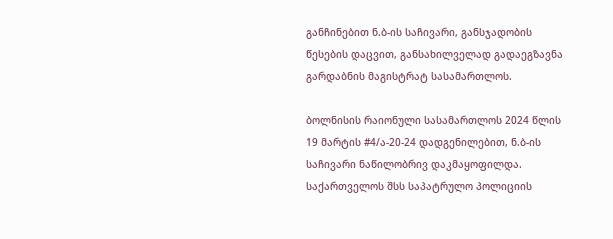განჩინებით ნ.ბ-ის საჩივარი, განსჯადობის წესების დაცვით, განსახილველად გადაეგზავნა გარდაბნის მაგისტრატ სასამართლოს.

ბოლნისის რაიონული სასამართლოს 2024 წლის 19 მარტის #4/ა-20-24 დადგენილებით, ნ.ბ-ის საჩივარი ნაწილობრივ დაკმაყოფილდა. საქართველოს შსს საპატრულო პოლიციის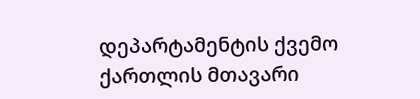დეპარტამენტის ქვემო ქართლის მთავარი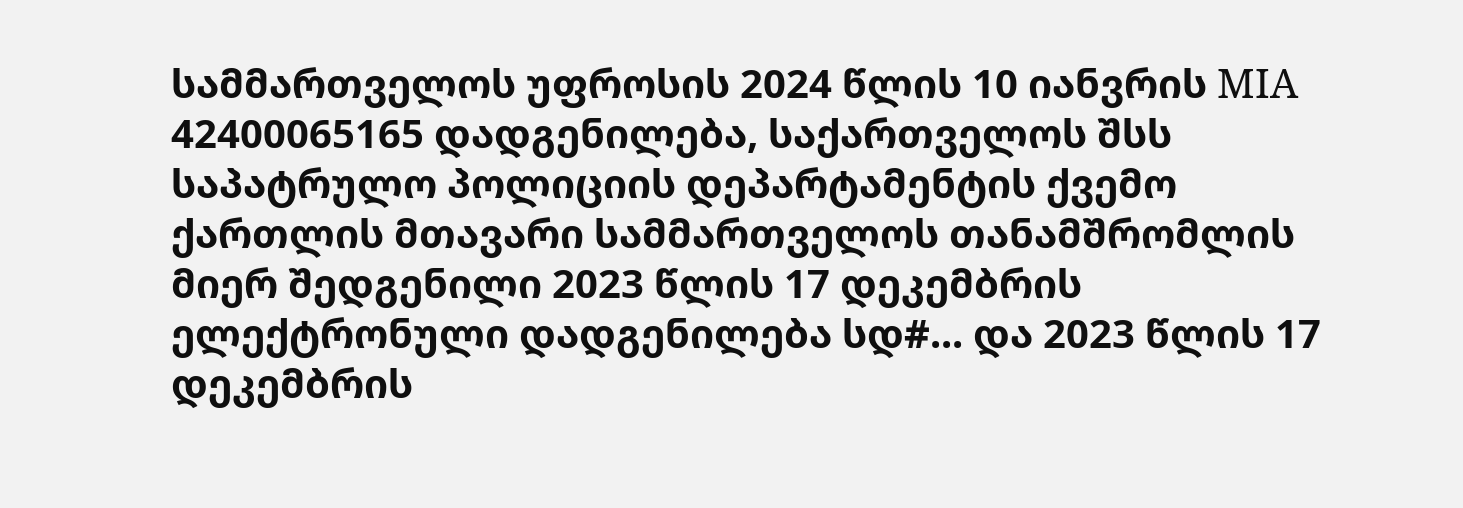სამმართველოს უფროსის 2024 წლის 10 იანვრის MIA 42400065165 დადგენილება, საქართველოს შსს საპატრულო პოლიციის დეპარტამენტის ქვემო ქართლის მთავარი სამმართველოს თანამშრომლის მიერ შედგენილი 2023 წლის 17 დეკემბრის ელექტრონული დადგენილება სდ#... და 2023 წლის 17 დეკემბრის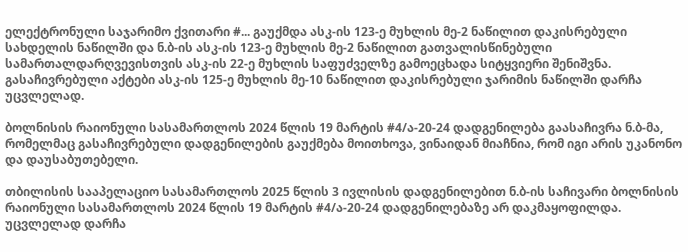ელექტრონული საჯარიმო ქვითარი #... გაუქმდა ასკ-ის 123-ე მუხლის მე-2 ნაწილით დაკისრებული სახდელის ნაწილში და ნ.ბ-ის ასკ-ის 123-ე მუხლის მე-2 ნაწილით გათვალისწინებული სამართალდარღვევისთვის ასკ-ის 22-ე მუხლის საფუძველზე გამოეცხადა სიტყვიერი შენიშვნა. გასაჩივრებული აქტები ასკ-ის 125-ე მუხლის მე-10 ნაწილით დაკისრებული ჯარიმის ნაწილში დარჩა უცვლელად.

ბოლნისის რაიონული სასამართლოს 2024 წლის 19 მარტის #4/ა-20-24 დადგენილება გაასაჩივრა ნ.ბ-მა, რომელმაც გასაჩივრებული დადგენილების გაუქმება მოითხოვა, ვინაიდან მიაჩნია, რომ იგი არის უკანონო და დაუსაბუთებელი.

თბილისის სააპელაციო სასამართლოს 2025 წლის 3 ივლისის დადგენილებით ნ.ბ-ის საჩივარი ბოლნისის რაიონული სასამართლოს 2024 წლის 19 მარტის #4/ა-20-24 დადგენილებაზე არ დაკმაყოფილდა. უცვლელად დარჩა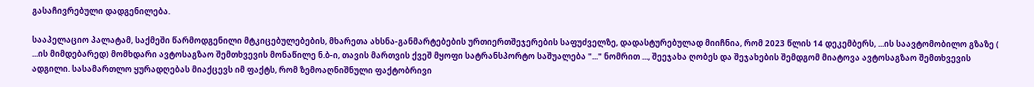გასაჩივრებული დადგენილება.

სააპელაციო პალატამ, საქმეში წარმოდგენილი მტკიცებულებების, მხარეთა ახსნა-განმარტებების ურთიერთშეჯერების საფუძველზე, დადასტურებულად მიიჩნია, რომ 2023 წლის 14 დეკემბერს, ...ის საავტომობილო გზაზე ( ...ის მიმდებარედ) მომხდარი ავტოსაგზაო შემთხვევის მონაწილე ნ.ბ-ი, თავის მართვის ქვეშ მყოფი სატრანსპორტო საშუალება "..." ნომრით ..., შეეჯახა ღობეს და შეჯახების შემდგომ მიატოვა ავტოსაგზაო შემთხვევის ადგილი. სასამართლო ყურადღებას მიაქცევს იმ ფაქტს, რომ ზემოაღნიშნული ფაქტობრივი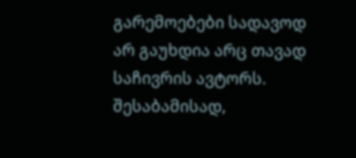გარემოებები სადავოდ არ გაუხდია არც თავად საჩივრის ავტორს. შესაბამისად,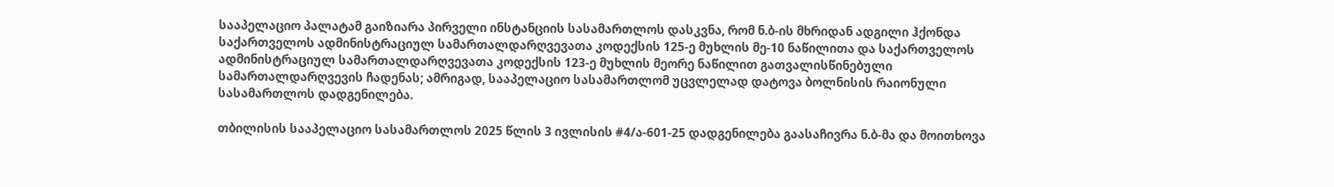სააპელაციო პალატამ გაიზიარა პირველი ინსტანციის სასამართლოს დასკვნა, რომ ნ.ბ-ის მხრიდან ადგილი ჰქონდა საქართველოს ადმინისტრაციულ სამართალდარღვევათა კოდექსის 125-ე მუხლის მე-10 ნაწილითა და საქართველოს ადმინისტრაციულ სამართალდარღვევათა კოდექსის 123-ე მუხლის მეორე ნაწილით გათვალისწინებული სამართალდარღვევის ჩადენას; ამრიგად, სააპელაციო სასამართლომ უცვლელად დატოვა ბოლნისის რაიონული სასამართლოს დადგენილება.

თბილისის სააპელაციო სასამართლოს 2025 წლის 3 ივლისის #4/ა-601-25 დადგენილება გაასაჩივრა ნ.ბ-მა და მოითხოვა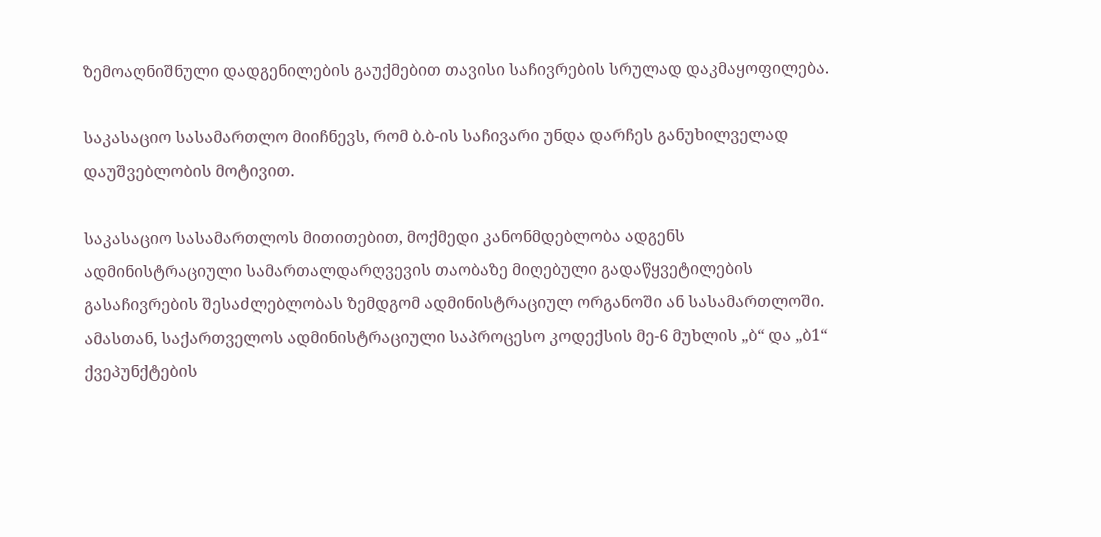ზემოაღნიშნული დადგენილების გაუქმებით თავისი საჩივრების სრულად დაკმაყოფილება.

საკასაციო სასამართლო მიიჩნევს, რომ ბ.ბ-ის საჩივარი უნდა დარჩეს განუხილველად დაუშვებლობის მოტივით.

საკასაციო სასამართლოს მითითებით, მოქმედი კანონმდებლობა ადგენს ადმინისტრაციული სამართალდარღვევის თაობაზე მიღებული გადაწყვეტილების გასაჩივრების შესაძლებლობას ზემდგომ ადმინისტრაციულ ორგანოში ან სასამართლოში. ამასთან, საქართველოს ადმინისტრაციული საპროცესო კოდექსის მე-6 მუხლის „ბ“ და „ბ1“ ქვეპუნქტების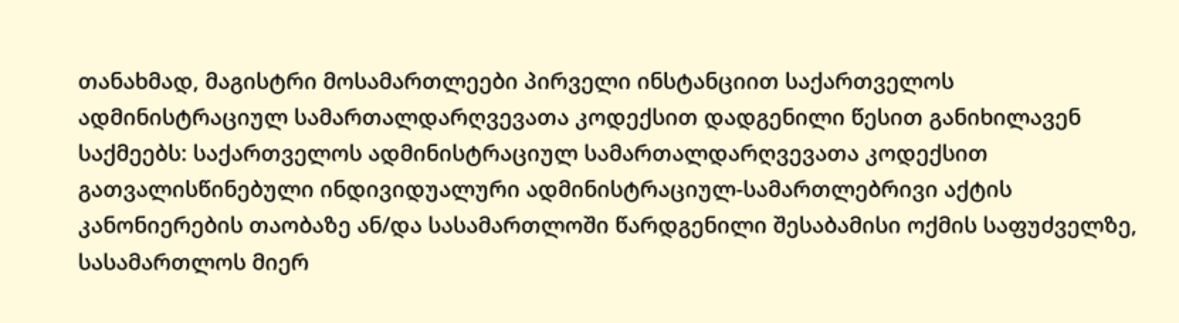თანახმად, მაგისტრი მოსამართლეები პირველი ინსტანციით საქართველოს ადმინისტრაციულ სამართალდარღვევათა კოდექსით დადგენილი წესით განიხილავენ საქმეებს: საქართველოს ადმინისტრაციულ სამართალდარღვევათა კოდექსით გათვალისწინებული ინდივიდუალური ადმინისტრაციულ-სამართლებრივი აქტის კანონიერების თაობაზე ან/და სასამართლოში წარდგენილი შესაბამისი ოქმის საფუძველზე, სასამართლოს მიერ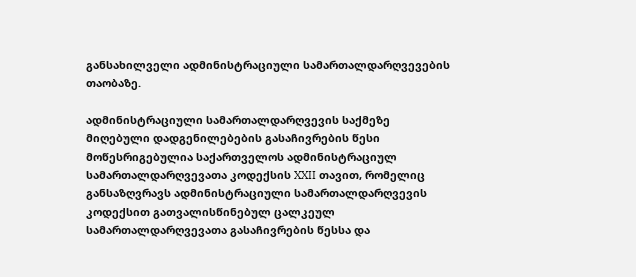განსახილველი ადმინისტრაციული სამართალდარღვევების თაობაზე.

ადმინისტრაციული სამართალდარღვევის საქმეზე მიღებული დადგენილებების გასაჩივრების წესი მოწესრიგებულია საქართველოს ადმინისტრაციულ სამართალდარღვევათა კოდექსის XXII თავით, რომელიც განსაზღვრავს ადმინისტრაციული სამართალდარღვევის კოდექსით გათვალისწინებულ ცალკეულ სამართალდარღვევათა გასაჩივრების წესსა და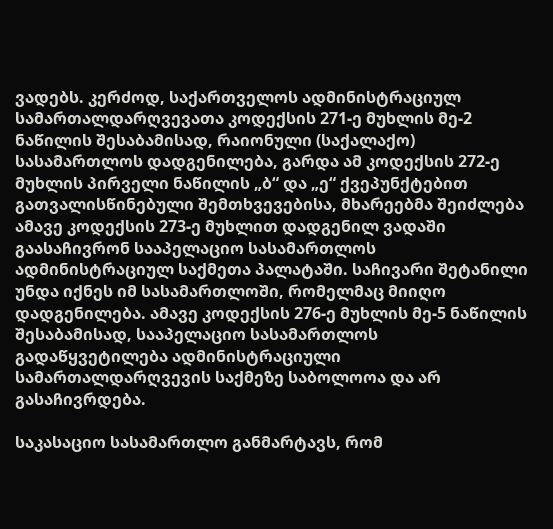ვადებს. კერძოდ, საქართველოს ადმინისტრაციულ სამართალდარღვევათა კოდექსის 271-ე მუხლის მე-2 ნაწილის შესაბამისად, რაიონული (საქალაქო) სასამართლოს დადგენილება, გარდა ამ კოდექსის 272-ე მუხლის პირველი ნაწილის „ბ“ და „ე“ ქვეპუნქტებით გათვალისწინებული შემთხვევებისა, მხარეებმა შეიძლება ამავე კოდექსის 273-ე მუხლით დადგენილ ვადაში გაასაჩივრონ სააპელაციო სასამართლოს ადმინისტრაციულ საქმეთა პალატაში. საჩივარი შეტანილი უნდა იქნეს იმ სასამართლოში, რომელმაც მიიღო დადგენილება. ამავე კოდექსის 276-ე მუხლის მე-5 ნაწილის შესაბამისად, სააპელაციო სასამართლოს გადაწყვეტილება ადმინისტრაციული სამართალდარღვევის საქმეზე საბოლოოა და არ გასაჩივრდება.

საკასაციო სასამართლო განმარტავს, რომ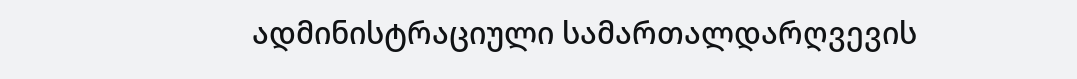ადმინისტრაციული სამართალდარღვევის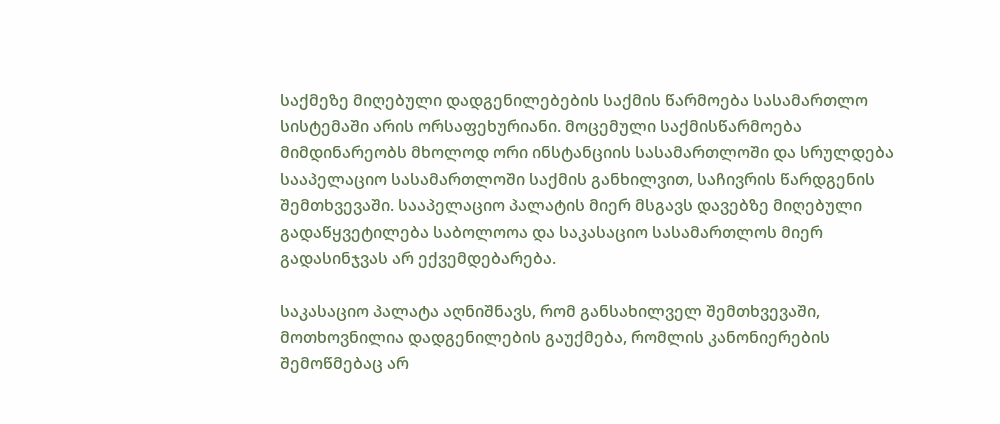საქმეზე მიღებული დადგენილებების საქმის წარმოება სასამართლო სისტემაში არის ორსაფეხურიანი. მოცემული საქმისწარმოება მიმდინარეობს მხოლოდ ორი ინსტანციის სასამართლოში და სრულდება სააპელაციო სასამართლოში საქმის განხილვით, საჩივრის წარდგენის შემთხვევაში. სააპელაციო პალატის მიერ მსგავს დავებზე მიღებული გადაწყვეტილება საბოლოოა და საკასაციო სასამართლოს მიერ გადასინჯვას არ ექვემდებარება.

საკასაციო პალატა აღნიშნავს, რომ განსახილველ შემთხვევაში, მოთხოვნილია დადგენილების გაუქმება, რომლის კანონიერების შემოწმებაც არ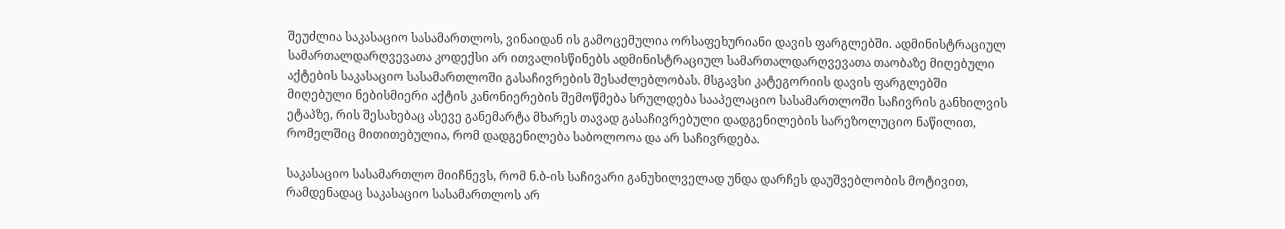შეუძლია საკასაციო სასამართლოს, ვინაიდან ის გამოცემულია ორსაფეხურიანი დავის ფარგლებში. ადმინისტრაციულ სამართალდარღვევათა კოდექსი არ ითვალისწინებს ადმინისტრაციულ სამართალდარღვევათა თაობაზე მიღებული აქტების საკასაციო სასამართლოში გასაჩივრების შესაძლებლობას. მსგავსი კატეგორიის დავის ფარგლებში მიღებული ნებისმიერი აქტის კანონიერების შემოწმება სრულდება სააპელაციო სასამართლოში საჩივრის განხილვის ეტაპზე, რის შესახებაც ასევე განემარტა მხარეს თავად გასაჩივრებული დადგენილების სარეზოლუციო ნაწილით, რომელშიც მითითებულია, რომ დადგენილება საბოლოოა და არ საჩივრდება.

საკასაციო სასამართლო მიიჩნევს, რომ ნ.ბ-ის საჩივარი განუხილველად უნდა დარჩეს დაუშვებლობის მოტივით, რამდენადაც საკასაციო სასამართლოს არ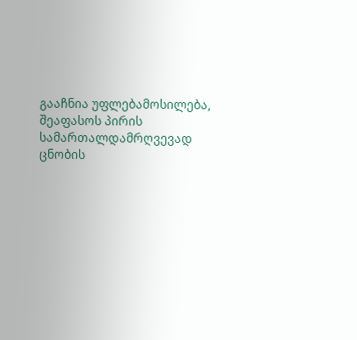გააჩნია უფლებამოსილება, შეაფასოს პირის სამართალდამრღვევად ცნობის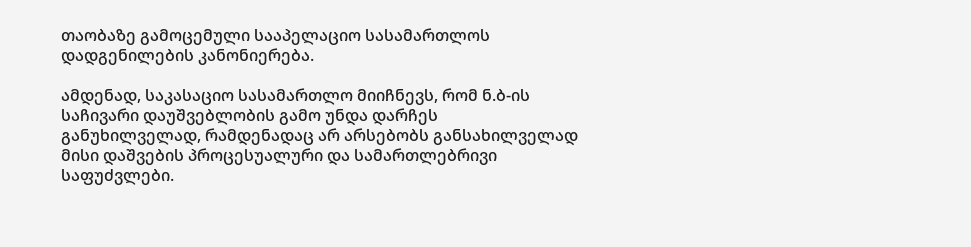თაობაზე გამოცემული სააპელაციო სასამართლოს დადგენილების კანონიერება.

ამდენად, საკასაციო სასამართლო მიიჩნევს, რომ ნ.ბ-ის საჩივარი დაუშვებლობის გამო უნდა დარჩეს განუხილველად, რამდენადაც არ არსებობს განსახილველად მისი დაშვების პროცესუალური და სამართლებრივი საფუძვლები.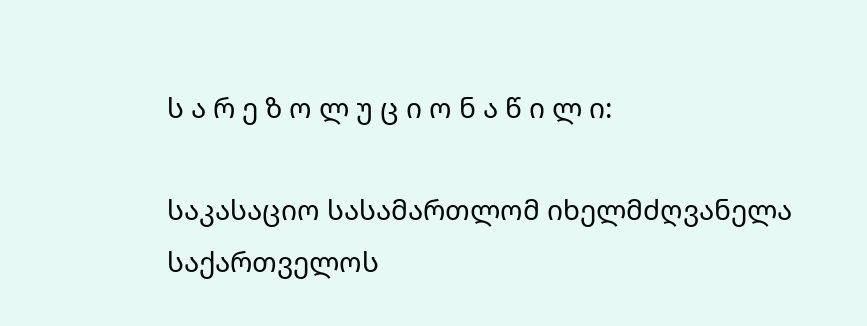ს ა რ ე ზ ო ლ უ ც ი ო ნ ა წ ი ლ ი:

საკასაციო სასამართლომ იხელმძღვანელა საქართველოს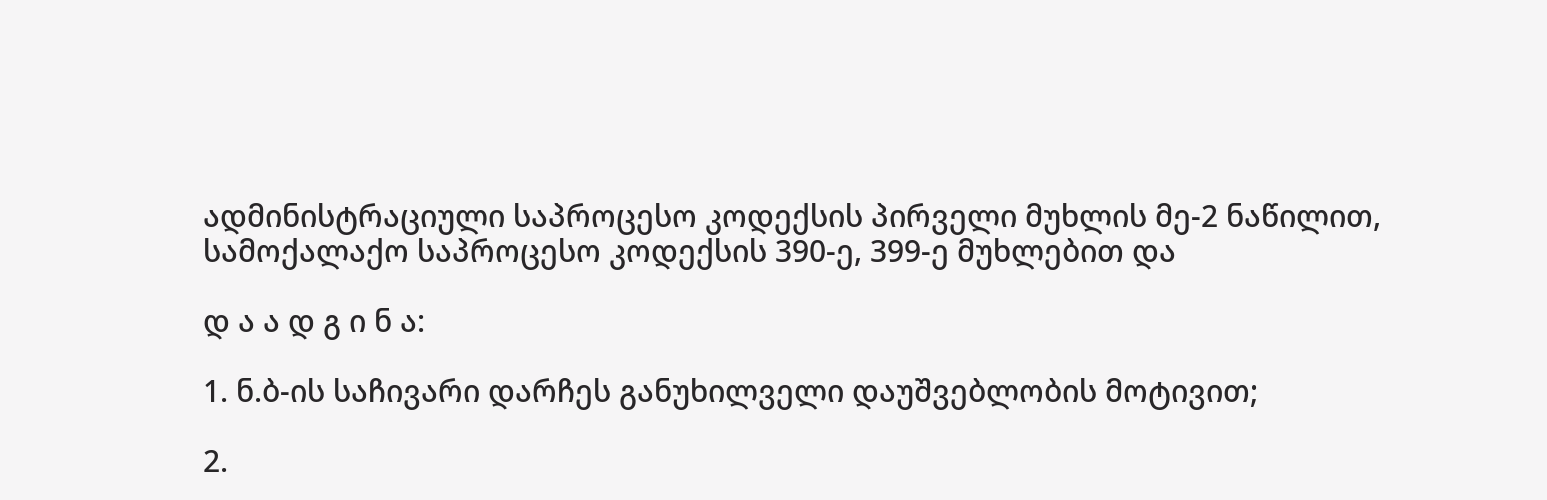ადმინისტრაციული საპროცესო კოდექსის პირველი მუხლის მე-2 ნაწილით, სამოქალაქო საპროცესო კოდექსის 390-ე, 399-ე მუხლებით და

დ ა ა დ გ ი ნ ა:

1. ნ.ბ-ის საჩივარი დარჩეს განუხილველი დაუშვებლობის მოტივით;

2.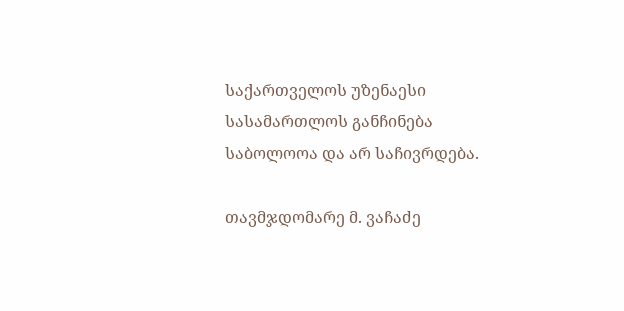საქართველოს უზენაესი სასამართლოს განჩინება საბოლოოა და არ საჩივრდება.

თავმჯდომარე მ. ვაჩაძე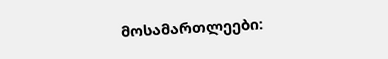მოსამართლეები: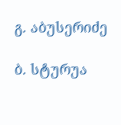გ. აბუსერიძე

ბ. სტურუა